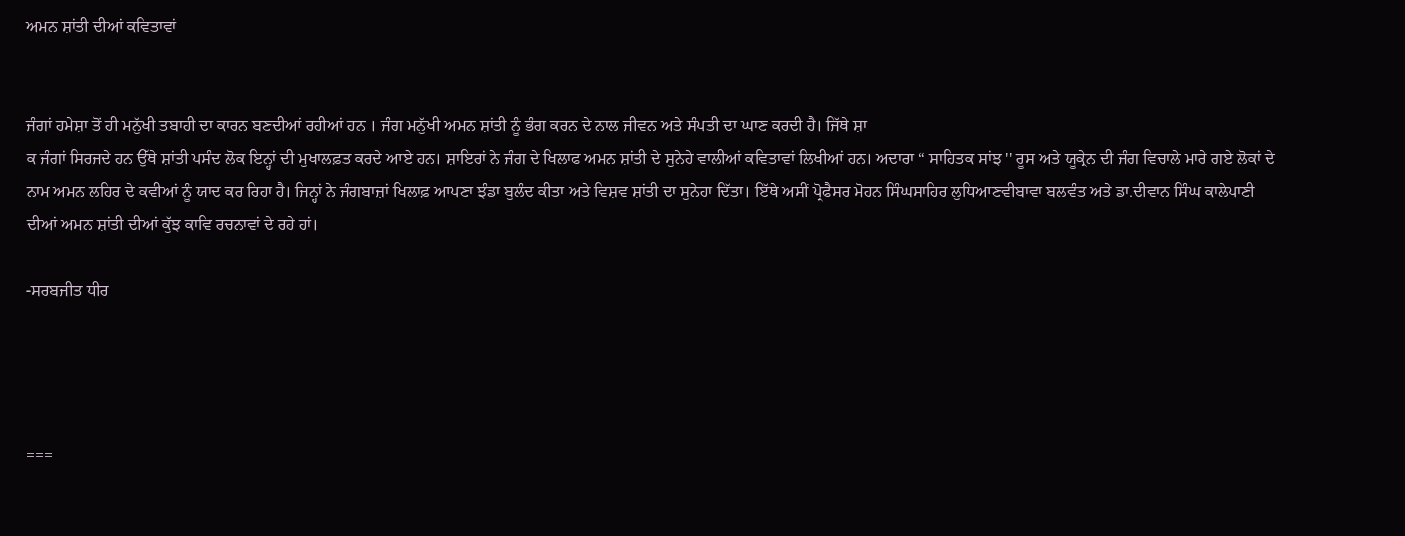ਅਮਨ ਸ਼ਾਂਤੀ ਦੀਆਂ ਕਵਿਤਾਵਾਂ


ਜੰਗਾਂ ਹਮੇਸ਼ਾ ਤੋਂ ਹੀ ਮਨੁੱਖੀ ਤਬਾਹੀ ਦਾ ਕਾਰਨ ਬਣਦੀਆਂ ਰਹੀਆਂ ਹਨ । ਜੰਗ ਮਨੁੱਖੀ ਅਮਨ ਸ਼ਾਂਤੀ ਨੂੰ ਭੰਗ ਕਰਨ ਦੇ ਨਾਲ ਜੀਵਨ ਅਤੇ ਸੰਪਤੀ ਦਾ ਘਾਣ ਕਰਦੀ ਹੈ। ਜਿੱਥੇ ਸ਼ਾ
ਕ ਜੰਗਾਂ ਸਿਰਜਦੇ ਹਨ ਉੱਥੇ ਸ਼ਾਂਤੀ ਪਸੰਦ ਲੋਕ ਇਨ੍ਹਾਂ ਦੀ ਮੁਖਾਲਫ਼ਤ ਕਰਦੇ ਆਏ ਹਨ। ਸ਼ਾਇਰਾਂ ਨੇ ਜੰਗ ਦੇ ਖਿਲਾਫ ਅਮਨ ਸ਼ਾਂਤੀ ਦੇ ਸੁਨੇਹੇ ਵਾਲੀਆਂ ਕਵਿਤਾਵਾਂ ਲਿਖੀਆਂ ਹਨ। ਅਦਾਰਾ “ ਸਾਹਿਤਕ ਸਾਂਝ '' ਰੂਸ ਅਤੇ ਯੂਕ੍ਰੇਨ ਦੀ ਜੰਗ ਵਿਚਾਲੇ ਮਾਰੇ ਗਏ ਲੋਕਾਂ ਦੇ ਨਾਮ ਅਮਨ ਲਹਿਰ ਦੇ ਕਵੀਆਂ ਨੂੰ ਯਾਦ ਕਰ ਰਿਹਾ ਹੈ। ਜਿਨ੍ਹਾਂ ਨੇ ਜੰਗਬਾਜ਼ਾਂ ਖਿਲਾਫ਼ ਆਪਣਾ ਝੰਡਾ ਬੁਲੰਦ ਕੀਤਾ ਅਤੇ ਵਿਸ਼ਵ ਸ਼ਾਂਤੀ ਦਾ ਸੁਨੇਹਾ ਦਿੱਤਾ। ਇੱਥੇ ਅਸੀਂ ਪ੍ਰੋਫੈਸਰ ਮੋਹਨ ਸਿੰਘਸਾਹਿਰ ਲੁਧਿਆਣਵੀਬਾਵਾ ਬਲਵੰਤ ਅਤੇ ਡਾ.ਦੀਵਾਨ ਸਿੰਘ ਕਾਲੇਪਾਣੀ ਦੀਆਂ ਅਮਨ ਸ਼ਾਂਤੀ ਦੀਆਂ ਕੁੱਝ ਕਾਵਿ ਰਚਨਾਵਾਂ ਦੇ ਰਹੇ ਹਾਂ।

-ਸਰਬਜੀਤ ਧੀਰ




===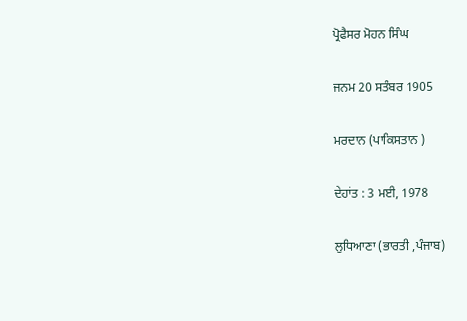ਪ੍ਰੋਫੈਸਰ ਮੋਹਨ ਸਿੰਘ

ਜਨਮ 20 ਸਤੰਬਰ 1905

ਮਰਦਾਨ (ਪਾਕਿਸਤਾਨ )

ਦੇਹਾਂਤ : 3 ਮਈ, 1978

ਲੁਧਿਆਣਾ (ਭਾਰਤੀ ,ਪੰਜਾਬ)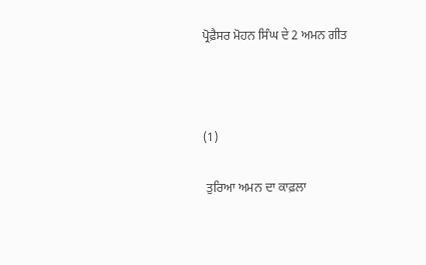ਪ੍ਰੋਫ਼ੈਸਰ ਮੋਹਨ ਸਿੰਘ ਦੇ 2 ਅਮਨ ਗੀਤ



(1)

 ਤੁਰਿਆ ਅਮਨ ਦਾ ਕਾਫ਼ਲਾ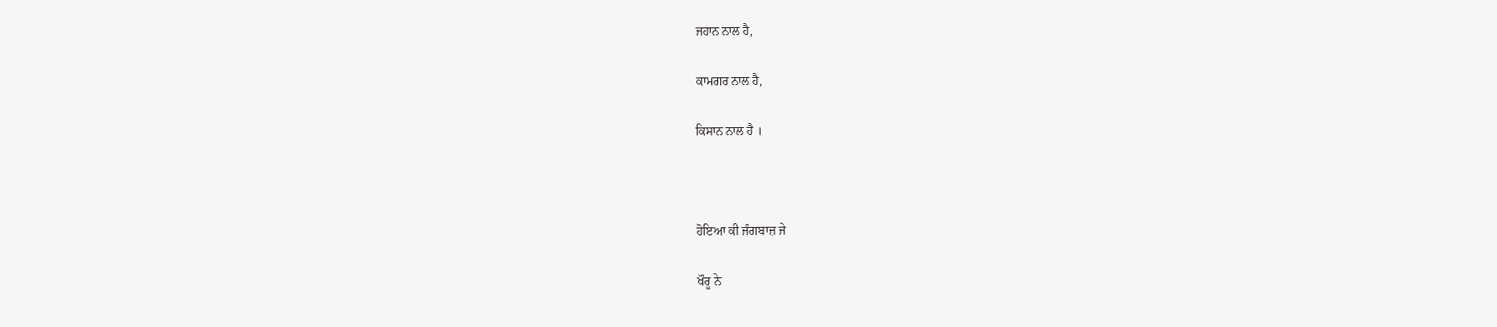ਜਹਾਨ ਨਾਲ ਹੈ,

ਕਾਮਗਰ ਨਾਲ ਹੈ,

ਕਿਸਾਨ ਨਾਲ ਹੈ ।



ਹੋਇਆ ਕੀ ਜੰਗਬਾਜ਼ ਜੇ

ਖੌਰੂ ਨੇ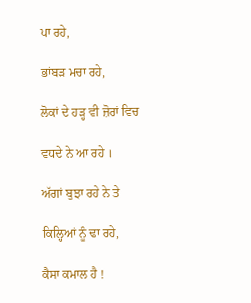ਪਾ ਰਹੇ,

ਭਾਂਬੜ ਮਚਾ ਰਹੇ,

ਲੋਕਾਂ ਦੇ ਹੜ੍ਹ ਵੀ ਜ਼ੋਰਾਂ ਵਿਚ

ਵਧਦੇ ਨੇ ਆ ਰਹੇ ।

ਅੱਗਾਂ ਬੁਝਾ ਰਹੇ ਨੇ ਤੇ

ਕਿਲ੍ਹਿਆਂ ਨੂੰ ਢਾ ਰਹੇ,

ਕੈਸਾ ਕਮਾਲ ਹੈ !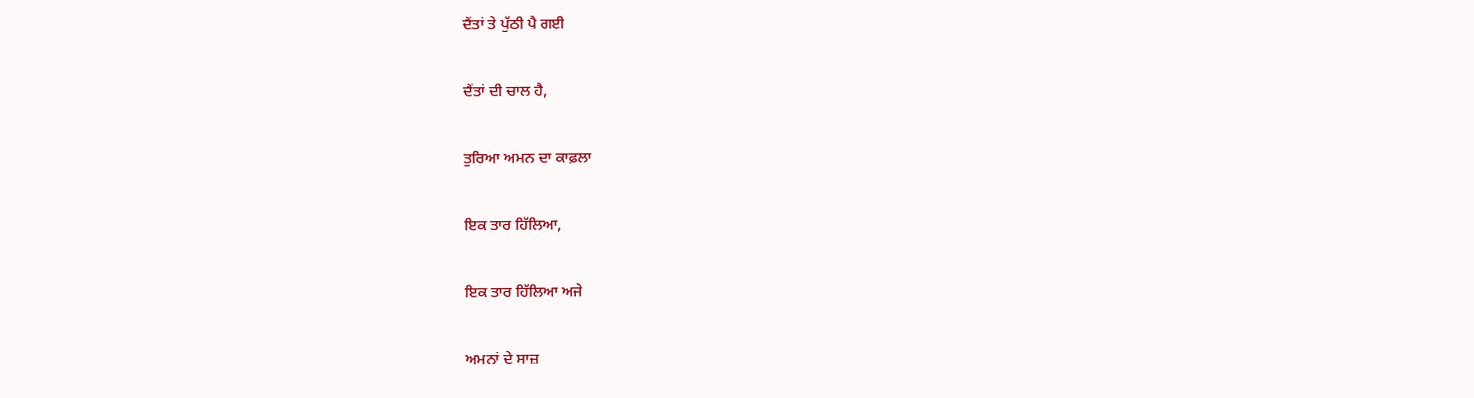ਦੈਂਤਾਂ ਤੇ ਪੁੱਠੀ ਪੈ ਗਈ

ਦੈਂਤਾਂ ਦੀ ਚਾਲ ਹੈ,

ਤੁਰਿਆ ਅਮਨ ਦਾ ਕਾਫ਼ਲਾ

ਇਕ ਤਾਰ ਹਿੱਲਿਆ,

ਇਕ ਤਾਰ ਹਿੱਲਿਆ ਅਜੇ

ਅਮਨਾਂ ਦੇ ਸਾਜ਼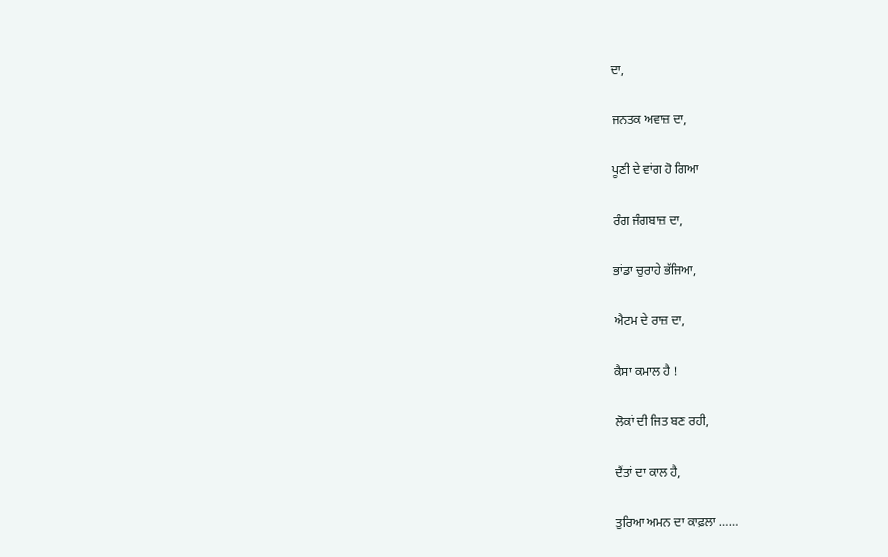ਦਾ,

ਜਨਤਕ ਅਵਾਜ਼ ਦਾ,

ਪੂਣੀ ਦੇ ਵਾਂਗ ਹੋ ਗਿਆ

ਰੰਗ ਜੰਗਬਾਜ਼ ਦਾ,

ਭਾਂਡਾ ਚੁਰਾਹੇ ਭੱਜਿਆ,

ਐਟਮ ਦੇ ਰਾਜ਼ ਦਾ,

ਕੈਸਾ ਕਮਾਲ ਹੈ !

ਲੋਕਾਂ ਦੀ ਜਿਤ ਬਣ ਰਹੀ,

ਦੈਂਤਾਂ ਦਾ ਕਾਲ ਹੈ,

ਤੁਰਿਆ ਅਮਨ ਦਾ ਕਾਫ਼ਲਾ ……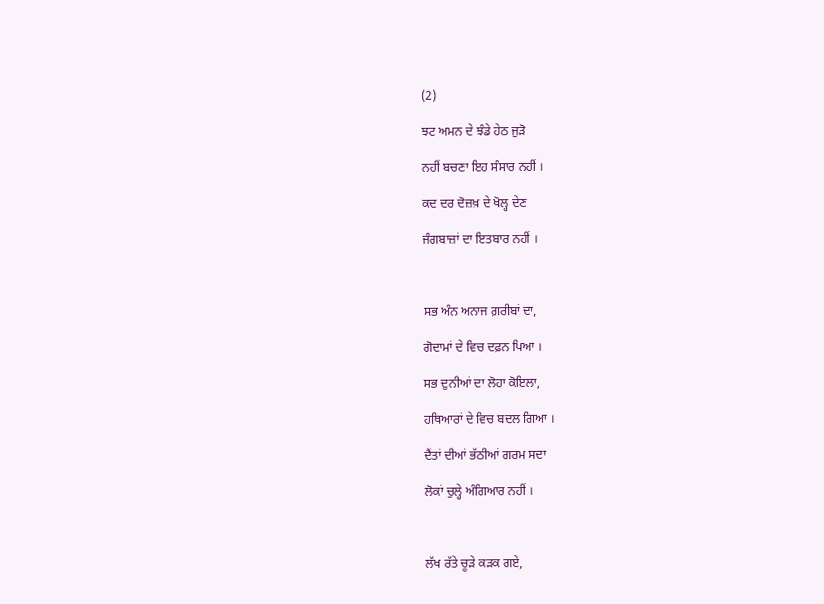(2)

ਝਟ ਅਮਨ ਦੇ ਝੰਡੇ ਹੇਠ ਜੁੜੋ

ਨਹੀਂ ਬਚਣਾ ਇਹ ਸੰਸਾਰ ਨਹੀਂ ।

ਕਦ ਦਰ ਦੋਜ਼ਖ਼ ਦੇ ਖੋਲ੍ਹ ਦੇਣ

ਜੰਗਬਾਜ਼ਾਂ ਦਾ ਇਤਬਾਰ ਨਹੀਂ ।



ਸਭ ਅੰਨ ਅਨਾਜ ਗ਼ਰੀਬਾਂ ਦਾ,

ਗੋਦਾਮਾਂ ਦੇ ਵਿਚ ਦਫ਼ਨ ਪਿਆ ।

ਸਭ ਦੁਨੀਆਂ ਦਾ ਲੋਹਾ ਕੋਇਲਾ,

ਹਥਿਆਰਾਂ ਦੇ ਵਿਚ ਬਦਲ ਗਿਆ ।

ਦੈਂਤਾਂ ਦੀਆਂ ਭੱਠੀਆਂ ਗਰਮ ਸਦਾ

ਲੋਕਾਂ ਚੁਲ੍ਹੇ ਅੰਗਿਆਰ ਨਹੀਂ ।



ਲੱਖ ਰੱਤੇ ਚੂੜੇ ਕੜਕ ਗਏ,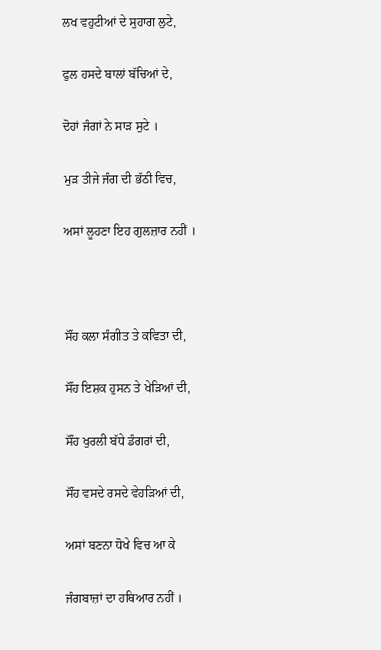ਲਖ ਵਹੁਟੀਆਂ ਦੇ ਸੁਹਾਗ ਲੁਟੇ,

ਫੁਲ ਹਸਦੇ ਬਾਲਾਂ ਬੱਚਿਆਂ ਦੇ,

ਦੋਹਾਂ ਜੰਗਾਂ ਨੇ ਸਾੜ ਸੁਟੇ ।

ਮੁੜ ਤੀਜੇ ਜੰਗ ਦੀ ਭੱਠੀ ਵਿਚ,

ਅਸਾਂ ਲੂਹਣਾ ਇਹ ਗੁਲਜ਼ਾਰ ਨਹੀਂ ।



ਸੌਂਹ ਕਲਾ ਸੰਗੀਤ ਤੇ ਕਵਿਤਾ ਦੀ,

ਸੌਂਹ ਇਸ਼ਕ ਹੁਸਨ ਤੇ ਖੇੜਿਆਂ ਦੀ,

ਸੌਂਹ ਖੁਰਲੀ ਬੱਧੇ ਡੰਗਰਾਂ ਦੀ,

ਸੌਂਹ ਵਸਦੇ ਰਸਦੇ ਵੇਹੜਿਆਂ ਦੀ,

ਅਸਾਂ ਬਣਨਾ ਧੋਖੇ ਵਿਚ ਆ ਕੇ

ਜੰਗਬਾਜ਼ਾਂ ਦਾ ਹਥਿਆਰ ਨਹੀਂ ।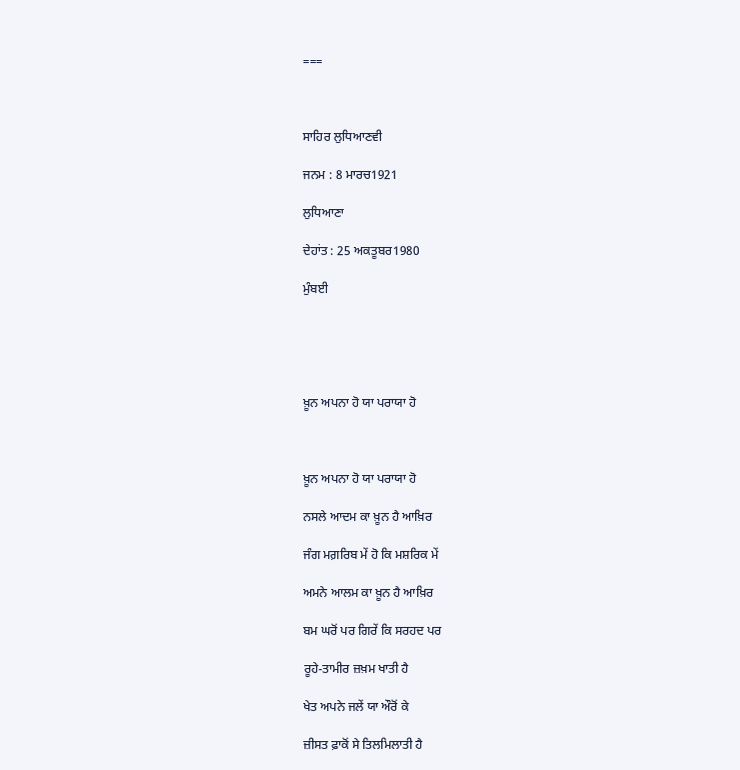===



ਸਾਹਿਰ ਲੁਧਿਆਣਵੀ

ਜਨਮ : 8 ਮਾਰਚ1921

ਲੁਧਿਆਣਾ

ਦੇਹਾਂਤ : 25 ਅਕਤੂਬਰ1980

ਮੁੰਬਈ





ਖ਼ੂਨ ਅਪਨਾ ਹੋ ਯਾ ਪਰਾਯਾ ਹੋ



ਖ਼ੂਨ ਅਪਨਾ ਹੋ ਯਾ ਪਰਾਯਾ ਹੋ

ਨਸਲੇ ਆਦਮ ਕਾ ਖ਼ੂਨ ਹੈ ਆਖ਼ਿਰ

ਜੰਗ ਮਗ਼ਰਿਬ ਮੇਂ ਹੋ ਕਿ ਮਸ਼ਰਿਕ ਮੇਂ

ਅਮਨੇ ਆਲਮ ਕਾ ਖ਼ੂਨ ਹੈ ਆਖ਼ਿਰ

ਬਮ ਘਰੋਂ ਪਰ ਗਿਰੇਂ ਕਿ ਸਰਹਦ ਪਰ

ਰੂਹੇ-ਤਾਮੀਰ ਜ਼ਖ਼ਮ ਖਾਤੀ ਹੈ

ਖੇਤ ਅਪਨੇ ਜਲੇਂ ਯਾ ਔਰੋਂ ਕੇ

ਜ਼ੀਸਤ ਫ਼ਾਕੋਂ ਸੇ ਤਿਲਮਿਲਾਤੀ ਹੈ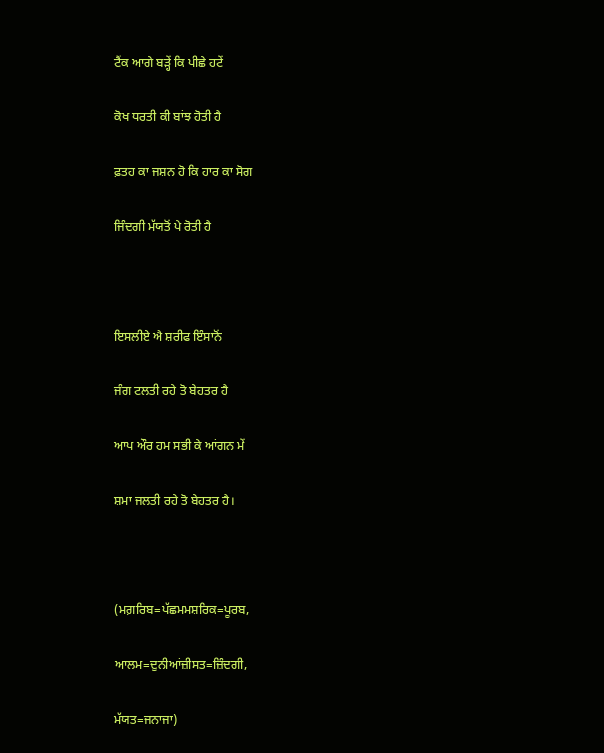ਟੈਂਕ ਆਗੇ ਬੜ੍ਹੇਂ ਕਿ ਪੀਛੇ ਹਟੇਂ

ਕੋਖ ਧਰਤੀ ਕੀ ਬਾਂਝ ਹੋਤੀ ਹੈ

ਫ਼ਤਹ ਕਾ ਜਸ਼ਨ ਹੋ ਕਿ ਹਾਰ ਕਾ ਸੋਗ

ਜਿੰਦਗੀ ਮੱਯਤੋਂ ਪੇ ਰੋਤੀ ਹੈ



ਇਸਲੀਏ ਐ ਸ਼ਰੀਫ ਇੰਸਾਨੋਂ

ਜੰਗ ਟਲਤੀ ਰਹੇ ਤੋ ਬੇਹਤਰ ਹੈ

ਆਪ ਔਰ ਹਮ ਸਭੀ ਕੇ ਆਂਗਨ ਮੇਂ

ਸ਼ਮਾ ਜਲਤੀ ਰਹੇ ਤੋ ਬੇਹਤਰ ਹੈ।



(ਮਗ਼ਰਿਬ=ਪੱਛਮਮਸ਼ਰਿਕ=ਪੂਰਬ,

ਆਲਮ=ਦੁਨੀਆਂਜ਼ੀਸਤ=ਜ਼ਿੰਦਗੀ,

ਮੱਯਤ=ਜਨਾਜਾ)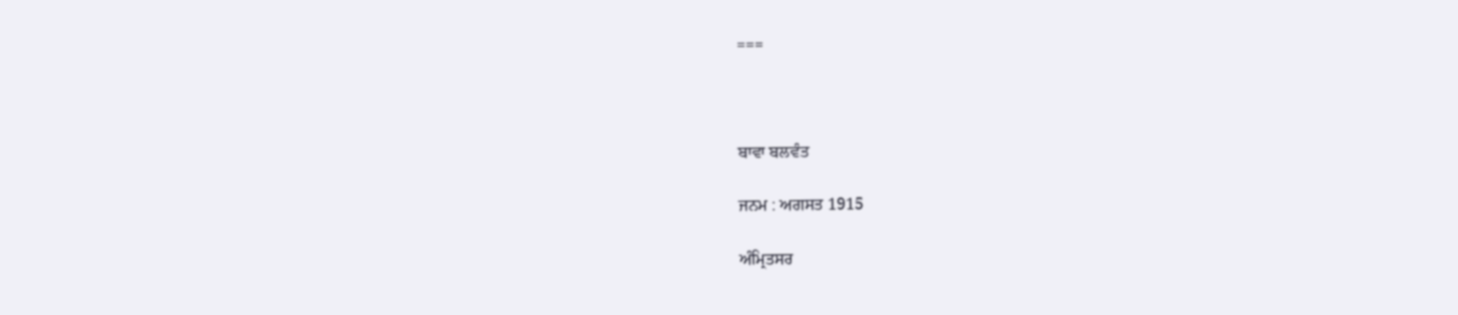===



ਬਾਵਾ ਬਲਵੰਤ

ਜਨਮ : ਅਗਸਤ 1915

ਅੰਮ੍ਰਿਤਸਰ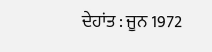ਦੇਹਾਂਤ : ਜੂਨ 1972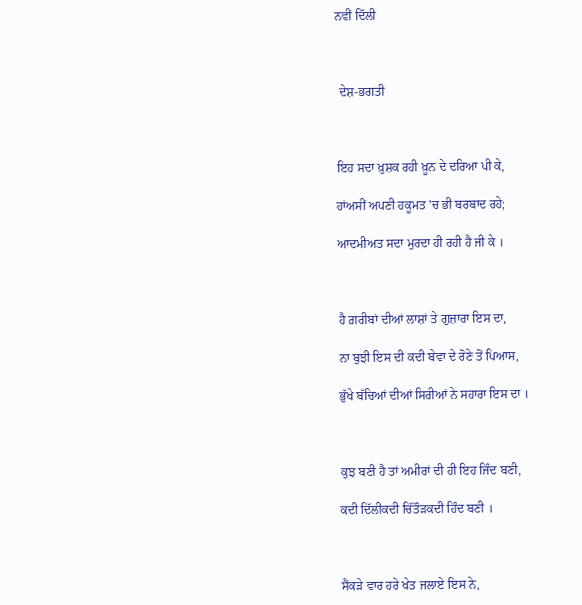ਨਵੀਂ ਦਿੱਲੀ



 ਦੇਸ਼-ਭਗਤੀ



ਇਹ ਸਦਾ ਖ਼ੁਸ਼ਕ ਰਹੀ ਖ਼ੂਨ ਦੇ ਦਰਿਆ ਪੀ ਕੇ,

ਹਾਂਅਸੀਂ ਅਪਣੀ ਹਕੂਮਤ 'ਚ ਭੀ ਬਰਬਾਦ ਰਹੇ;

ਆਦਮੀਅਤ ਸਦਾ ਮੁਰਦਾ ਹੀ ਰਹੀ ਹੈ ਜੀ ਕੇ ।



ਹੈ ਗ਼ਰੀਬਾਂ ਦੀਆਂ ਲਾਸ਼ਾਂ ਤੇ ਗੁਜ਼ਾਰਾ ਇਸ ਦਾ,

ਨਾ ਬੁਝੀ ਇਸ ਦੀ ਕਦੀ ਬੇਵਾ ਦੇ ਰੋਣੇ ਤੋਂ ਪਿਆਸ,

ਭੁੱਖੇ ਬੱਚਿਆਂ ਦੀਆਂ ਸਿਰੀਆਂ ਨੇ ਸਹਾਰਾ ਇਸ ਦਾ ।



ਕੁਝ ਬਣੀ ਹੈ ਤਾਂ ਅਮੀਰਾਂ ਦੀ ਹੀ ਇਹ ਜਿੰਦ ਬਣੀ,

ਕਦੀ ਦਿੱਲੀਕਦੀ ਚਿੱਤੌੜਕਦੀ ਹਿੰਦ ਬਣੀ ।



ਸੈਂਕੜੇ ਵਾਰ ਹਰੇ ਖੇਤ ਜਲਾਏ ਇਸ ਨੇ,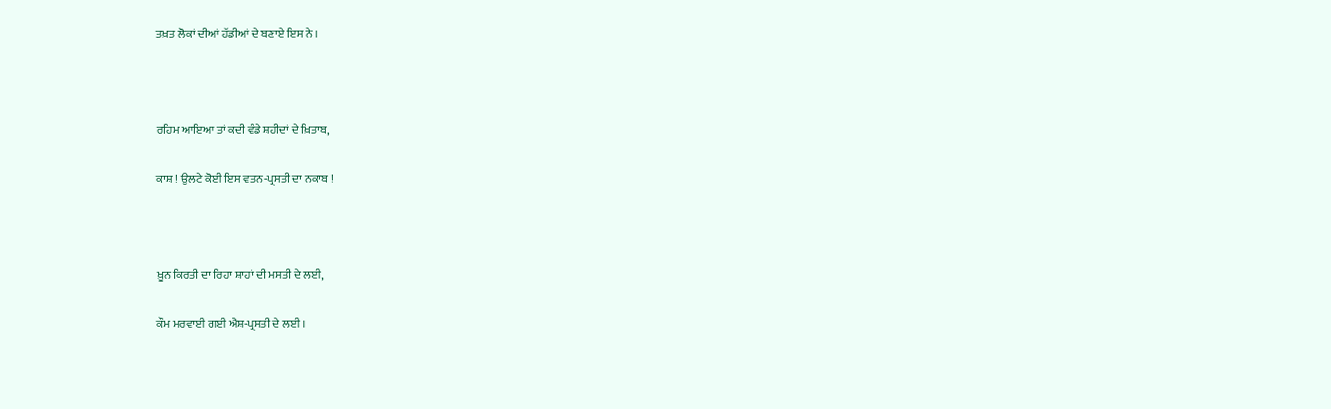ਤਖ਼ਤ ਲੋਕਾਂ ਦੀਆਂ ਹੱਡੀਆਂ ਦੇ ਬਣਾਏ ਇਸ ਨੇ ।



ਰਹਿਮ ਆਇਆ ਤਾਂ ਕਦੀ ਵੰਡੇ ਸ਼ਹੀਦਾਂ ਦੇ ਖ਼ਿਤਾਬ,

ਕਾਸ਼ ! ਉਲਟੇ ਕੋਈ ਇਸ ਵਤਨ-ਪ੍ਰਸਤੀ ਦਾ ਨਕਾਬ !



ਖ਼ੂਨ ਕਿਰਤੀ ਦਾ ਰਿਹਾ ਸ਼ਾਹਾਂ ਦੀ ਮਸਤੀ ਦੇ ਲਈ,

ਕੌਮ ਮਰਵਾਈ ਗਈ ਐਸ਼-ਪ੍ਰਸਤੀ ਦੇ ਲਈ ।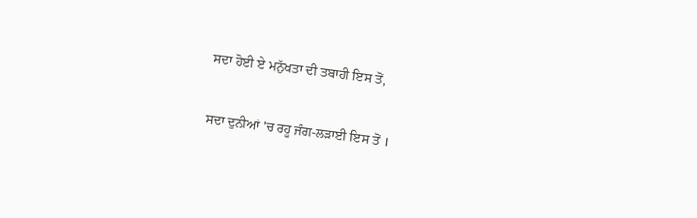ਸਦਾ ਹੋਈ ਏ ਮਨੁੱਖਤਾ ਦੀ ਤਬਾਹੀ ਇਸ ਤੋਂ,

ਸਦਾ ਦੁਨੀਆਂ 'ਚ ਰਹੂ ਜੰਗ-ਲੜਾਈ ਇਸ ਤੋਂ ।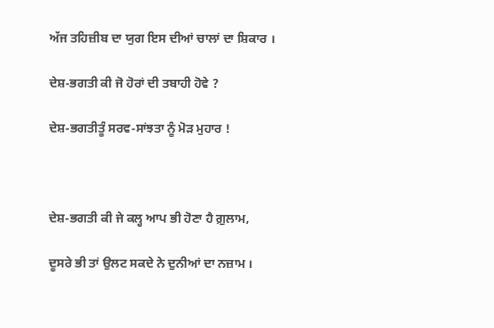ਅੱਜ ਤਹਿਜ਼ੀਬ ਦਾ ਯੁਗ ਇਸ ਦੀਆਂ ਚਾਲਾਂ ਦਾ ਸ਼ਿਕਾਰ ।

ਦੇਸ਼-ਭਗਤੀ ਕੀ ਜੋ ਹੋਰਾਂ ਦੀ ਤਬਾਹੀ ਹੋਵੇ ?

ਦੇਸ਼-ਭਗਤੀਤੂੰ ਸਰਵ-ਸਾਂਝਤਾ ਨੂੰ ਮੋੜ ਮੁਹਾਰ !



ਦੇਸ਼-ਭਗਤੀ ਕੀ ਜੇ ਕਲ੍ਹ ਆਪ ਭੀ ਹੋਣਾ ਹੈ ਗ਼ੁਲਾਮ,

ਦੂਸਰੇ ਭੀ ਤਾਂ ਉਲਟ ਸਕਦੇ ਨੇ ਦੁਨੀਆਂ ਦਾ ਨਜ਼ਾਮ ।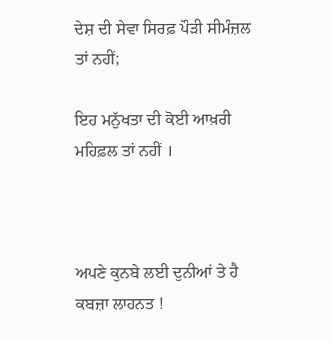ਦੇਸ਼ ਦੀ ਸੇਵਾ ਸਿਰਫ਼ ਪੌੜੀ ਸੀਮੰਜ਼ਲ ਤਾਂ ਨਹੀਂ;

ਇਹ ਮਨੁੱਖਤਾ ਦੀ ਕੋਈ ਆਖ਼ਰੀ ਮਹਿਫ਼ਲ ਤਾਂ ਨਹੀਂ ।



ਅਪਣੇ ਕੁਨਬੇ ਲਈ ਦੁਨੀਆਂ ਤੇ ਹੈ ਕਬਜ਼ਾ ਲਾਹਨਤ !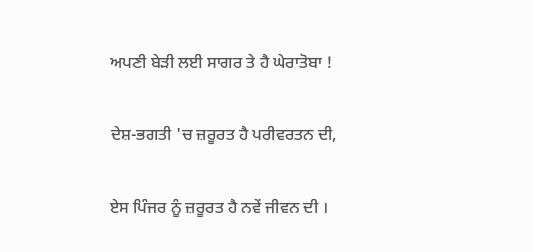ਅਪਣੀ ਬੇੜੀ ਲਈ ਸਾਗਰ ਤੇ ਹੈ ਘੇਰਾਤੋਬਾ !

ਦੇਸ਼-ਭਗਤੀ 'ਚ ਜ਼ਰੂਰਤ ਹੈ ਪਰੀਵਰਤਨ ਦੀ,

ਏਸ ਪਿੰਜਰ ਨੂੰ ਜ਼ਰੂਰਤ ਹੈ ਨਵੇਂ ਜੀਵਨ ਦੀ ।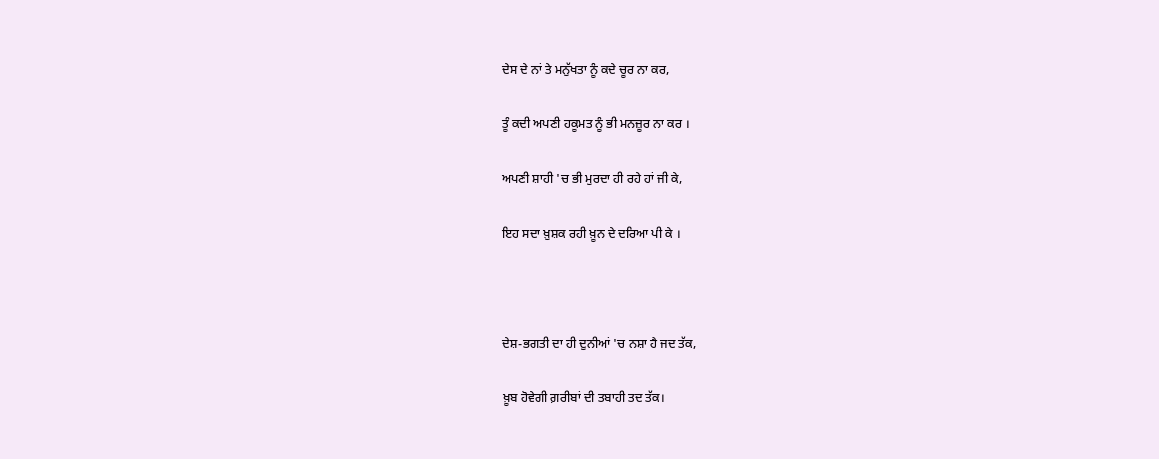ਦੇਸ ਦੇ ਨਾਂ ਤੇ ਮਨੁੱਖਤਾ ਨੂੰ ਕਦੇ ਚੂਰ ਨਾ ਕਰ,

ਤੂੰ ਕਦੀ ਅਪਣੀ ਹਕੂਮਤ ਨੂੰ ਭੀ ਮਨਜ਼ੂਰ ਨਾ ਕਰ ।

ਅਪਣੀ ਸ਼ਾਹੀ 'ਚ ਭੀ ਮੁਰਦਾ ਹੀ ਰਹੇ ਹਾਂ ਜੀ ਕੇ,

ਇਹ ਸਦਾ ਖ਼ੁਸ਼ਕ ਰਹੀ ਖ਼ੂਨ ਦੇ ਦਰਿਆ ਪੀ ਕੇ ।



ਦੇਸ਼-ਭਗਤੀ ਦਾ ਹੀ ਦੁਨੀਆਂ 'ਚ ਨਸ਼ਾ ਹੈ ਜਦ ਤੱਕ,

ਖ਼ੂਬ ਹੋਵੇਗੀ ਗ਼ਰੀਬਾਂ ਦੀ ਤਬਾਹੀ ਤਦ ਤੱਕ।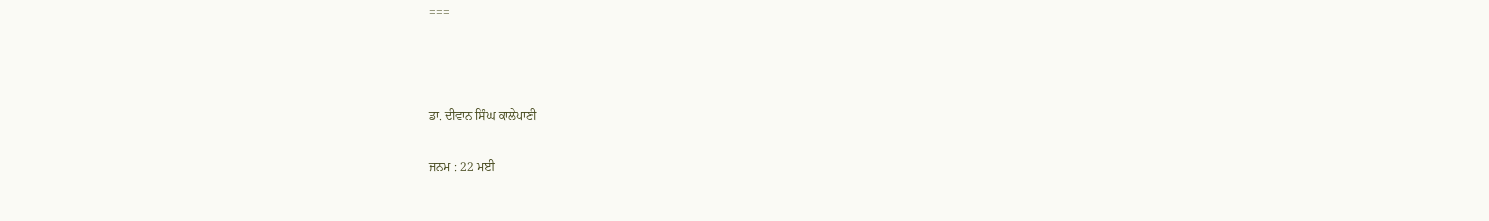===



ਡਾ. ਦੀਵਾਨ ਸਿੰਘ ਕਾਲੇਪਾਣੀ

ਜਨਮ : 22 ਮਈ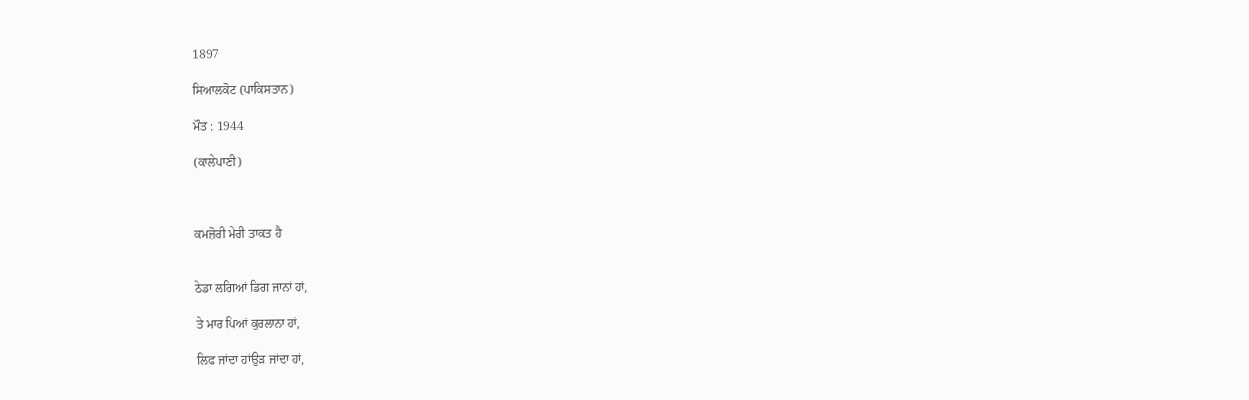1897

ਸਿਆਲਕੋਟ (ਪਾਕਿਸਤਾਨ)

ਮੌਤ : 1944

(ਕਾਲੇਪਾਣੀ)



ਕਮਜ਼ੋਰੀ ਮੇਰੀ ਤਾਕਤ ਹੈ


ਠੇਡਾ ਲਗਿਆਂ ਡਿਗ ਜਾਨਾਂ ਹਾਂ,

ਤੇ ਮਾਰ ਪਿਆਂ ਕੁਰਲਾਨਾ ਹਾਂ,

ਲਿਫ ਜਾਂਦਾ ਹਾਂਉੜ ਜਾਂਦਾ ਹਾਂ,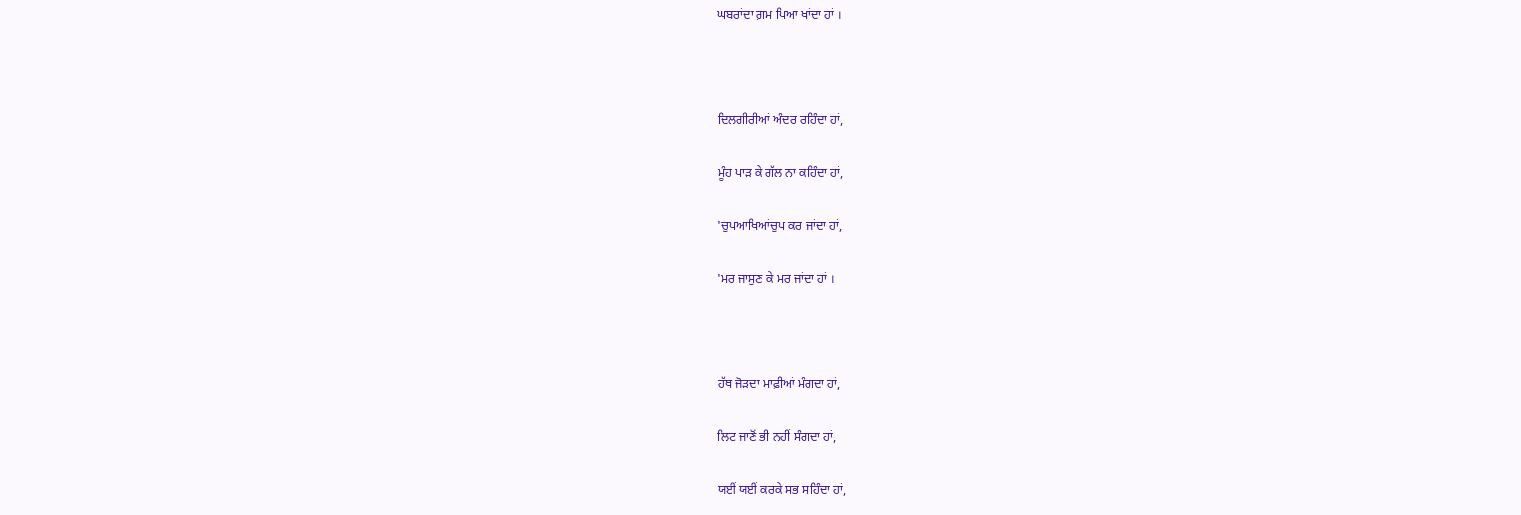ਘਬਰਾਂਦਾ ਗ਼ਮ ਪਿਆ ਖਾਂਦਾ ਹਾਂ ।



ਦਿਲਗੀਰੀਆਂ ਅੰਦਰ ਰਹਿੰਦਾ ਹਾਂ,

ਮੂੰਹ ਪਾੜ ਕੇ ਗੱਲ ਨਾ ਕਹਿੰਦਾ ਹਾਂ,

'ਚੁਪਆਖਿਆਂਚੁਪ ਕਰ ਜਾਂਦਾ ਹਾਂ,

'ਮਰ ਜਾਸੁਣ ਕੇ ਮਰ ਜਾਂਦਾ ਹਾਂ ।



ਹੱਥ ਜੋੜਦਾ ਮਾਫ਼ੀਆਂ ਮੰਗਦਾ ਹਾਂ,

ਲਿਟ ਜਾਣੋਂ ਭੀ ਨਹੀਂ ਸੰਗਦਾ ਹਾਂ,

ਯਈਂ ਯਈਂ ਕਰਕੇ ਸਭ ਸਹਿੰਦਾ ਹਾਂ,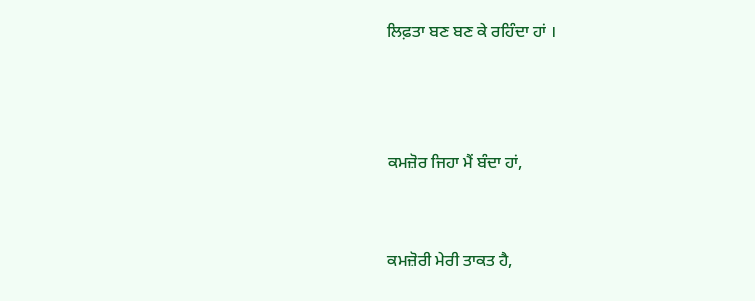ਲਿਫ਼ਤਾ ਬਣ ਬਣ ਕੇ ਰਹਿੰਦਾ ਹਾਂ ।



ਕਮਜ਼ੋਰ ਜਿਹਾ ਮੈਂ ਬੰਦਾ ਹਾਂ,


ਕਮਜ਼ੋਰੀ ਮੇਰੀ ਤਾਕਤ ਹੈ,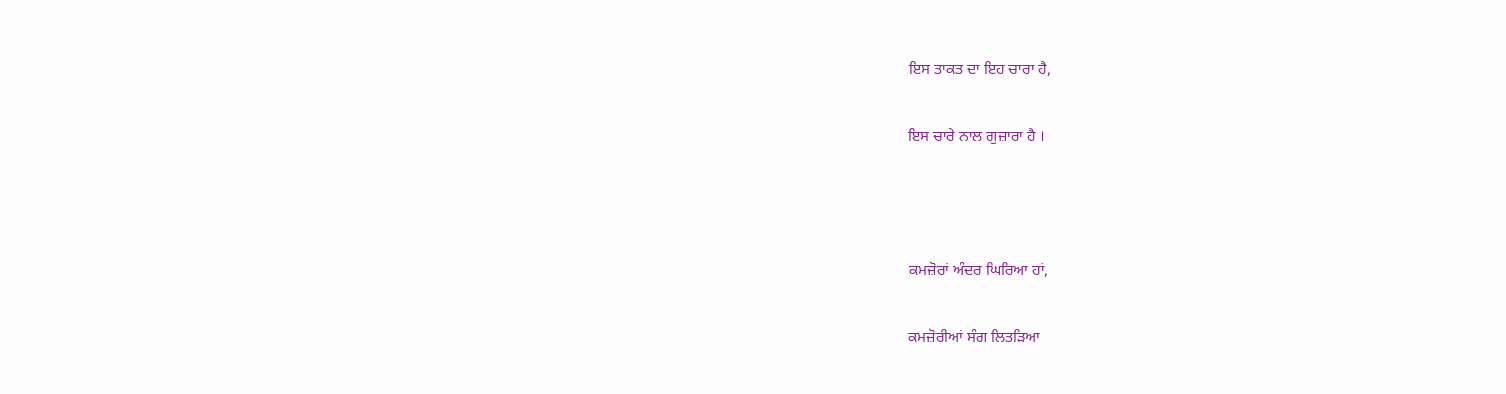ਇਸ ਤਾਕਤ ਦਾ ਇਹ ਚਾਰਾ ਹੈ,

ਇਸ ਚਾਰੇ ਨਾਲ ਗੁਜ਼ਾਰਾ ਹੈ ।



ਕਮਜ਼ੋਰਾਂ ਅੰਦਰ ਘਿਰਿਆ ਹਾਂ,

ਕਮਜ਼ੋਰੀਆਂ ਸੰਗ ਲਿਤੜਿਆ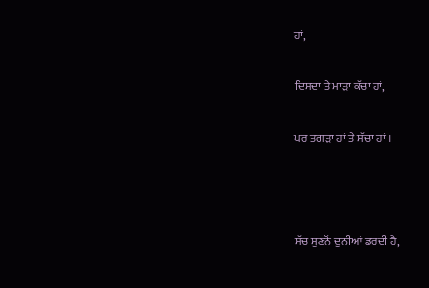ਹਾਂ,

ਦਿਸਦਾ ਤੇ ਮਾੜਾ ਕੱਚਾ ਹਾਂ,

ਪਰ ਤਗੜਾ ਹਾਂ ਤੇ ਸੱਚਾ ਹਾਂ ।



ਸੱਚ ਸੁਣਨੋਂ ਦੁਨੀਆਂ ਡਰਦੀ ਹੈ,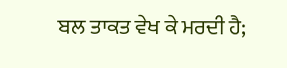ਬਲ ਤਾਕਤ ਵੇਖ ਕੇ ਮਰਦੀ ਹੈ;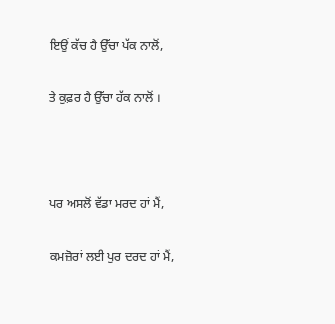ਇਉਂ ਕੱਚ ਹੈ ਉੱਚਾ ਪੱਕ ਨਾਲੋਂ,

ਤੇ ਕੁਫ਼ਰ ਹੈ ਉੱਚਾ ਹੱਕ ਨਾਲੋਂ ।



ਪਰ ਅਸਲੋਂ ਵੱਡਾ ਮਰਦ ਹਾਂ ਮੈਂ,

ਕਮਜ਼ੋਰਾਂ ਲਈ ਪੁਰ ਦਰਦ ਹਾਂ ਮੈਂ,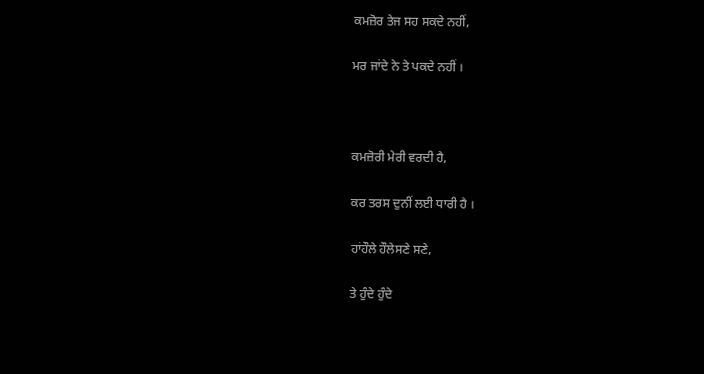ਕਮਜ਼ੋਰ ਤੇਜ ਸਹ ਸਕਦੇ ਨਹੀਂ,

ਮਰ ਜਾਂਦੇ ਨੇ ਤੇ ਪਕਦੇ ਨਹੀਂ ।



ਕਮਜ਼ੋਰੀ ਮੇਰੀ ਵਰਦੀ ਹੈ,

ਕਰ ਤਰਸ ਦੁਨੀਂ ਲਈ ਧਾਰੀ ਹੈ ।

ਹਾਂਹੌਲੇ ਹੌਲੇਸਣੇ ਸਣੇ,

ਤੇ ਹੁੰਦੇ ਹੁੰਦੇ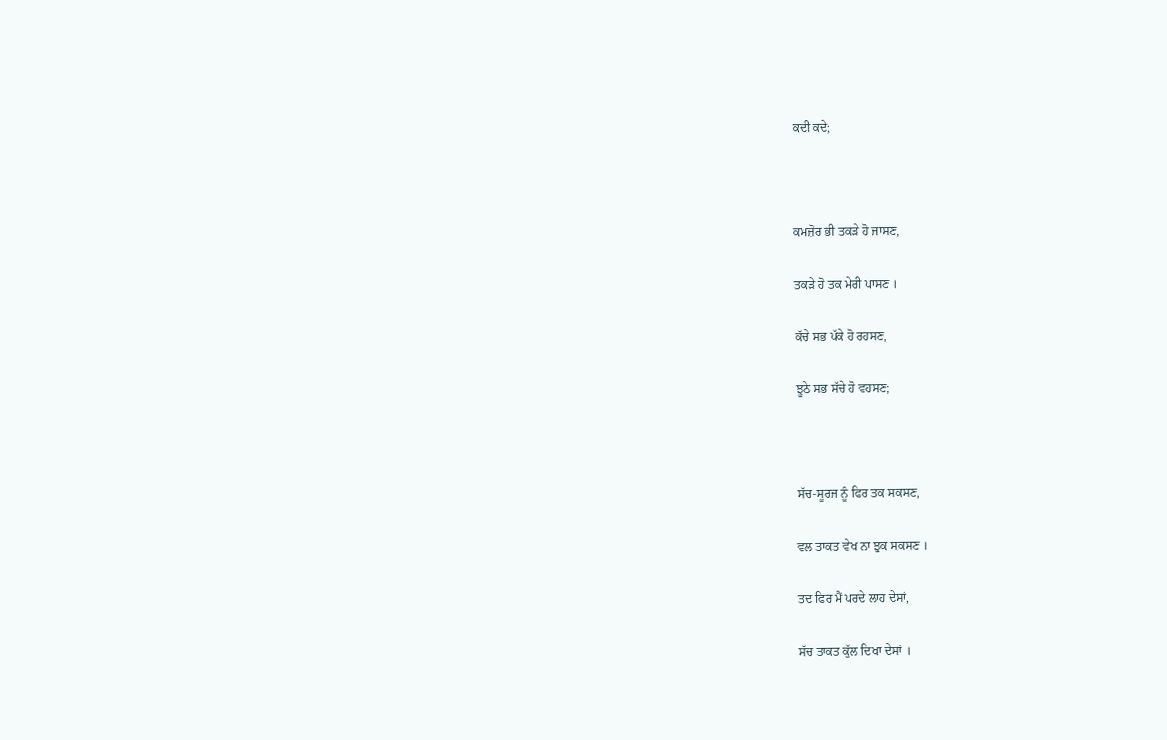ਕਦੀ ਕਦੇ;



ਕਮਜ਼ੋਰ ਭੀ ਤਕੜੇ ਹੋ ਜਾਸਣ,

ਤਕੜੇ ਹੋ ਤਕ ਮੇਰੀ ਪਾਸਣ ।

ਕੱਚੇ ਸਭ ਪੱਕੇ ਹੋ ਰਹਸਣ,

ਝੂਠੇ ਸਭ ਸੱਚੇ ਹੋ ਵਹਸਣ;



ਸੱਚ-ਸੂਰਜ ਨੂੰ ਫਿਰ ਤਕ ਸਕਸਣ,

ਵਲ ਤਾਕਤ ਵੇਖ ਨਾ ਝੁਕ ਸਕਸਣ ।

ਤਦ ਫਿਰ ਮੈਂ ਪਰਦੇ ਲਾਹ ਦੇਸਾਂ,

ਸੱਚ ਤਾਕਤ ਕੁੱਲ ਦਿਖਾ ਦੇਸਾਂ ।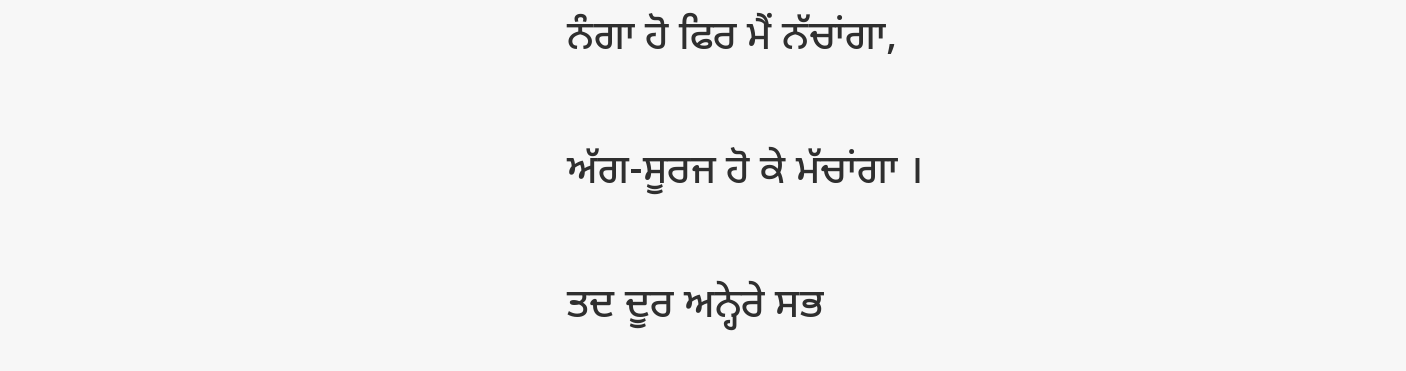ਨੰਗਾ ਹੋ ਫਿਰ ਮੈਂ ਨੱਚਾਂਗਾ,

ਅੱਗ-ਸੂਰਜ ਹੋ ਕੇ ਮੱਚਾਂਗਾ ।

ਤਦ ਦੂਰ ਅਨ੍ਹੇਰੇ ਸਭ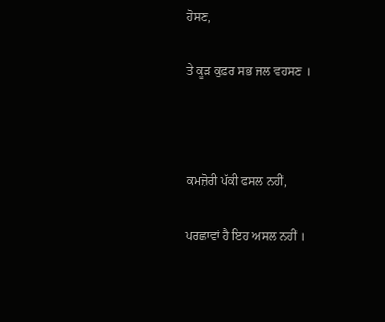ਹੋਸਣ,

ਤੇ ਕੂੜ ਕੁਫ਼ਰ ਸਭ ਜਲ ਵਹਸਣ ।



ਕਮਜ਼ੋਰੀ ਪੱਕੀ ਫਸਲ ਨਹੀਂ,

ਪਰਛਾਵਾਂ ਹੈ ਇਹ ਅਸਲ ਨਹੀਂ ।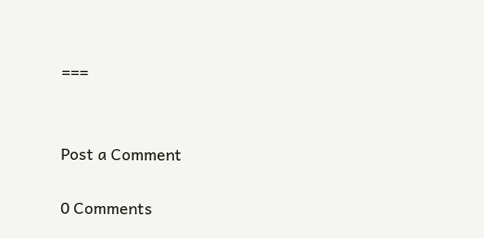===


Post a Comment

0 Comments